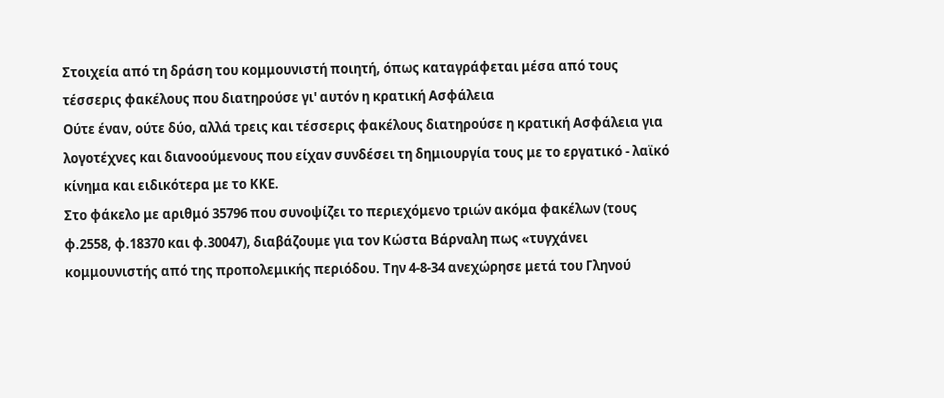Στοιχεία από τη δράση του κομμουνιστή ποιητή, όπως καταγράφεται μέσα από τους τέσσερις φακέλους που διατηρούσε γι' αυτόν η κρατική Ασφάλεια
Ούτε έναν, ούτε δύο, αλλά τρεις και τέσσερις φακέλους διατηρούσε η κρατική Ασφάλεια για λογοτέχνες και διανοούμενους που είχαν συνδέσει τη δημιουργία τους με το εργατικό - λαϊκό κίνημα και ειδικότερα με το ΚΚΕ.
Στο φάκελο με αριθμό 35796 που συνοψίζει το περιεχόμενο τριών ακόμα φακέλων (τους φ.2558, φ.18370 και φ.30047), διαβάζουμε για τον Κώστα Βάρναλη πως «τυγχάνει κομμουνιστής από της προπολεμικής περιόδου. Την 4-8-34 ανεχώρησε μετά του Γληνού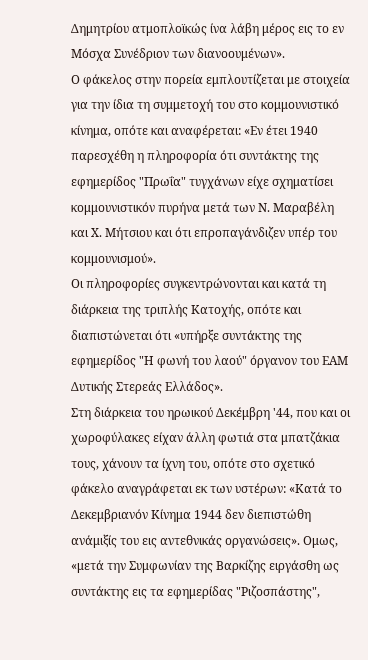Δημητρίου ατμοπλοϊκώς ίνα λάβη μέρος εις το εν Μόσχα Συνέδριον των διανοουμένων».
Ο φάκελος στην πορεία εμπλουτίζεται με στοιχεία για την ίδια τη συμμετοχή του στο κομμουνιστικό κίνημα, οπότε και αναφέρεται: «Εν έτει 1940 παρεσχέθη η πληροφορία ότι συντάκτης της εφημερίδος "Πρωΐα" τυγχάνων είχε σχηματίσει κομμουνιστικόν πυρήνα μετά των Ν. Μαραβέλη και Χ. Μήτσιου και ότι επροπαγάνδιζεν υπέρ του κομμουνισμού».
Οι πληροφορίες συγκεντρώνονται και κατά τη διάρκεια της τριπλής Κατοχής, οπότε και διαπιστώνεται ότι «υπήρξε συντάκτης της εφημερίδος "Η φωνή του λαού" όργανον του ΕΑΜ Δυτικής Στερεάς Ελλάδος».
Στη διάρκεια του ηρωικού Δεκέμβρη '44, που και οι χωροφύλακες είχαν άλλη φωτιά στα μπατζάκια τους, χάνουν τα ίχνη του, οπότε στο σχετικό φάκελο αναγράφεται εκ των υστέρων: «Κατά το Δεκεμβριανόν Κίνημα 1944 δεν διεπιστώθη ανάμιξίς του εις αντεθνικάς οργανώσεις». Ομως, «μετά την Συμφωνίαν της Βαρκίζης ειργάσθη ως συντάκτης εις τα εφημερίδας "Ριζοσπάστης",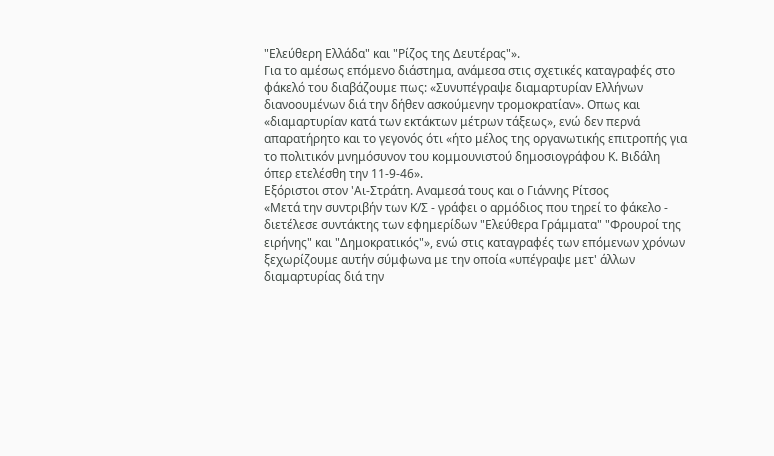"Ελεύθερη Ελλάδα" και "Ρίζος της Δευτέρας"».
Για το αμέσως επόμενο διάστημα, ανάμεσα στις σχετικές καταγραφές στο φάκελό του διαβάζουμε πως: «Συνυπέγραψε διαμαρτυρίαν Ελλήνων διανοουμένων διά την δήθεν ασκούμενην τρομοκρατίαν». Οπως και «διαμαρτυρίαν κατά των εκτάκτων μέτρων τάξεως», ενώ δεν περνά απαρατήρητο και το γεγονός ότι «ήτο μέλος της οργανωτικής επιτροπής για το πολιτικόν μνημόσυνον του κομμουνιστού δημοσιογράφου Κ. Βιδάλη όπερ ετελέσθη την 11-9-46».
Εξόριστοι στον 'Αι-Στράτη. Αναμεσά τους και ο Γιάννης Ρίτσος
«Μετά την συντριβήν των Κ/Σ - γράφει ο αρμόδιος που τηρεί το φάκελο - διετέλεσε συντάκτης των εφημερίδων "Ελεύθερα Γράμματα" "Φρουροί της ειρήνης" και "Δημοκρατικός"», ενώ στις καταγραφές των επόμενων χρόνων ξεχωρίζουμε αυτήν σύμφωνα με την οποία «υπέγραψε μετ' άλλων διαμαρτυρίας διά την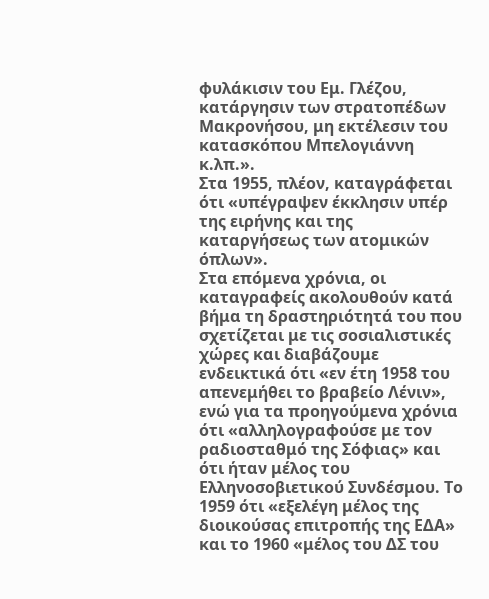φυλάκισιν του Εμ. Γλέζου, κατάργησιν των στρατοπέδων Μακρονήσου, μη εκτέλεσιν του κατασκόπου Μπελογιάννη κ.λπ.».
Στα 1955, πλέον, καταγράφεται ότι «υπέγραψεν έκκλησιν υπέρ της ειρήνης και της καταργήσεως των ατομικών όπλων».
Στα επόμενα χρόνια, οι καταγραφείς ακολουθούν κατά βήμα τη δραστηριότητά του που σχετίζεται με τις σοσιαλιστικές χώρες και διαβάζουμε ενδεικτικά ότι «εν έτη 1958 του απενεμήθει το βραβείο Λένιν», ενώ για τα προηγούμενα χρόνια ότι «αλληλογραφούσε με τον ραδιοσταθμό της Σόφιας» και ότι ήταν μέλος του Ελληνοσοβιετικού Συνδέσμου. Το 1959 ότι «εξελέγη μέλος της διοικούσας επιτροπής της ΕΔΑ» και το 1960 «μέλος του ΔΣ του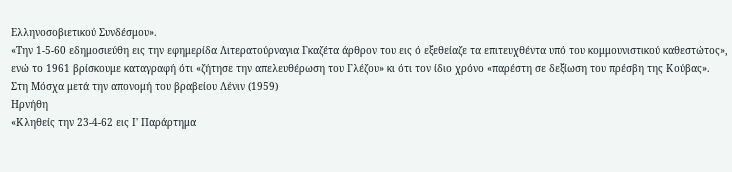Ελληνοσοβιετικού Συνδέσμου».
«Την 1-5-60 εδημοσιεύθη εις την εφημερίδα Λιτερατούρναγια Γκαζέτα άρθρον του εις ό εξεθείαζε τα επιτευχθέντα υπό του κομμουνιστικού καθεστώτος», ενώ το 1961 βρίσκουμε καταγραφή ότι «ζήτησε την απελευθέρωση του Γλέζου» κι ότι τον ίδιο χρόνο «παρέστη σε δεξίωση του πρέσβη της Κούβας».
Στη Μόσχα μετά την απονομή του βραβείου Λένιν (1959)
Ηρνήθη
«Κληθείς την 23-4-62 εις Ι' Παράρτημα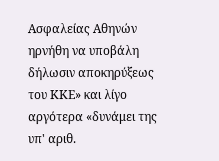Ασφαλείας Αθηνών ηρνήθη να υποβάλη δήλωσιν αποκηρύξεως του ΚΚΕ» και λίγο αργότερα «δυνάμει της υπ' αριθ.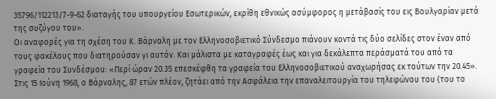35796/112213/7-9-62 διαταγής του υπουργείου Εσωτερικών, εκρίθη εθνικώς ασύμφορος η μετάβασίς του εις Βουλγαρίαν μετά της συζύγου του».
Οι αναφορές για τη σχέση του Κ. Βάρναλη με τον Ελληνοσοβιετικό Σύνδεσμο πιάνουν κοντά τις δύο σελίδες στον έναν από τους φακέλους που διατηρούσαν γι αυτόν. Και μάλιστα με καταγραφές έως και για δεκάλεπτα περάσματά του από τα γραφεία του Συνδέσμου: «Περί ώραν 20.35 επεσκέφθη τα γραφεία του Ελληνοσοβιετικού αναχωρήσας εκ τούτων την 20.45».
Στις 15 Ιούνη 1968, ο Βάρναλης, 87 ετών πλέον, ζητάει από την Ασφάλεια την επαναλειτουργία του τηλεφώνου του (του το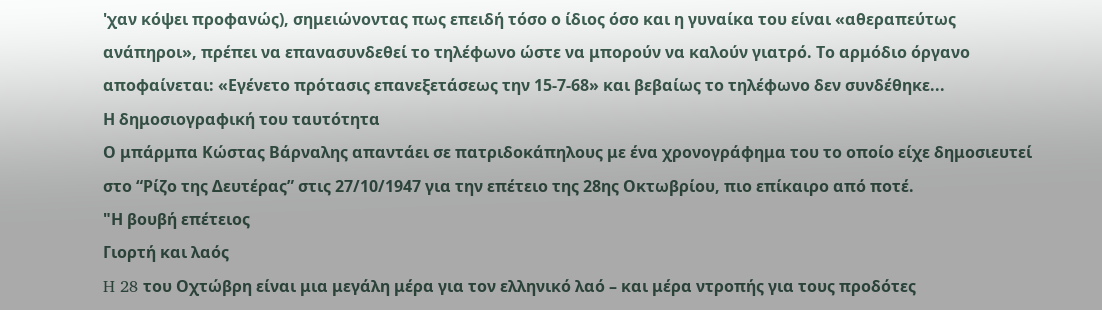'χαν κόψει προφανώς), σημειώνοντας πως επειδή τόσο ο ίδιος όσο και η γυναίκα του είναι «αθεραπεύτως ανάπηροι», πρέπει να επανασυνδεθεί το τηλέφωνο ώστε να μπορούν να καλούν γιατρό. Το αρμόδιο όργανο αποφαίνεται: «Εγένετο πρότασις επανεξετάσεως την 15-7-68» και βεβαίως το τηλέφωνο δεν συνδέθηκε...
Η δημοσιογραφική του ταυτότητα
Ο μπάρμπα Κώστας Βάρναλης απαντάει σε πατριδοκάπηλους με ένα χρονογράφημα του το οποίο είχε δημοσιευτεί στο “Ρίζο της Δευτέρας” στις 27/10/1947 για την επέτειο της 28ης Οκτωβρίου, πιο επίκαιρο από ποτέ.
"Η βουβή επέτειος
Γιορτή και λαός
H 28 του Οχτώβρη είναι μια μεγάλη μέρα για τον ελληνικό λαό – και μέρα ντροπής για τους προδότες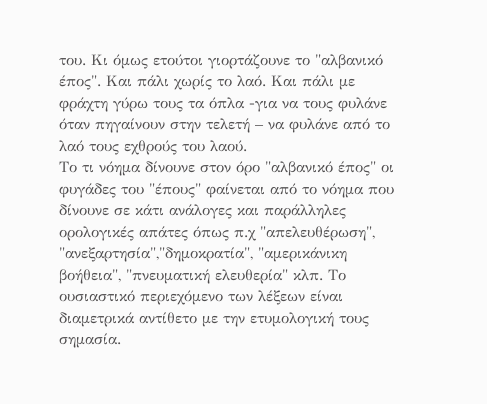του. Κι όμως ετούτοι γιορτάζουνε το "αλβανικό έπος". Και πάλι χωρίς το λαό. Και πάλι με φράχτη γύρω τους τα όπλα -για να τους φυλάνε όταν πηγαίνουν στην τελετή – να φυλάνε από το λαό τους εχθρούς του λαού.
Το τι νόημα δίνουνε στον όρο "αλβανικό έπος" οι φυγάδες του "έπους" φαίνεται από το νόημα που δίνουνε σε κάτι ανάλογες και παράλληλες ορολογικές απάτες όπως π.χ "απελευθέρωση", "ανεξαρτησία","δημοκρατία", "αμερικάνικη βοήθεια", "πνευματική ελευθερία" κλπ. Το ουσιαστικό περιεχόμενο των λέξεων είναι διαμετρικά αντίθετο με την ετυμολογική τους σημασία.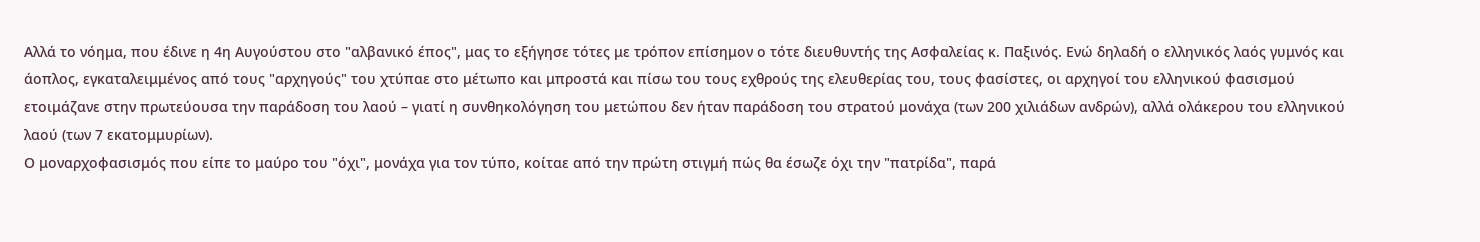Αλλά το νόημα, που έδινε η 4η Αυγούστου στο "αλβανικό έπος", μας το εξήγησε τότες με τρόπον επίσημον ο τότε διευθυντής της Ασφαλείας κ. Παξινός. Ενώ δηλαδή ο ελληνικός λαός γυμνός και άοπλος, εγκαταλειμμένος από τους "αρχηγούς" του χτύπαε στο μέτωπο και μπροστά και πίσω του τους εχθρούς της ελευθερίας του, τους φασίστες, οι αρχηγοί του ελληνικού φασισμού ετοιμάζανε στην πρωτεύουσα την παράδοση του λαού – γιατί η συνθηκολόγηση του μετώπου δεν ήταν παράδοση του στρατού μονάχα (των 200 χιλιάδων ανδρών), αλλά ολάκερου του ελληνικού λαού (των 7 εκατομμυρίων).
Ο μοναρχοφασισμός που είπε το μαύρο του "όχι", μονάχα για τον τύπο, κοίταε από την πρώτη στιγμή πώς θα έσωζε όχι την "πατρίδα", παρά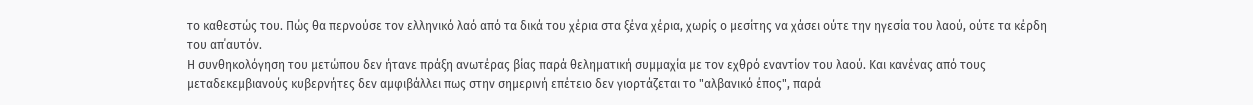το καθεστώς του. Πώς θα περνούσε τον ελληνικό λαό από τα δικά του χέρια στα ξένα χέρια, χωρίς ο μεσίτης να χάσει ούτε την ηγεσία του λαού, ούτε τα κέρδη του απ΄αυτόν.
Η συνθηκολόγηση του μετώπου δεν ήτανε πράξη ανωτέρας βίας παρά θεληματική συμμαχία με τον εχθρό εναντίον του λαού. Και κανένας από τους μεταδεκεμβιανούς κυβερνήτες δεν αμφιβάλλει πως στην σημερινή επέτειο δεν γιορτάζεται το "αλβανικό έπος", παρά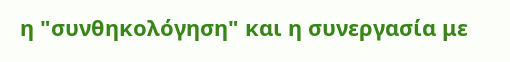η "συνθηκολόγηση" και η συνεργασία με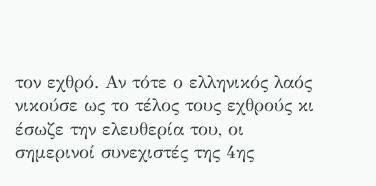τον εχθρό. Αν τότε ο ελληνικός λαός νικούσε ως το τέλος τους εχθρούς κι έσωζε την ελευθερία του, οι σημερινοί συνεχιστές της 4ης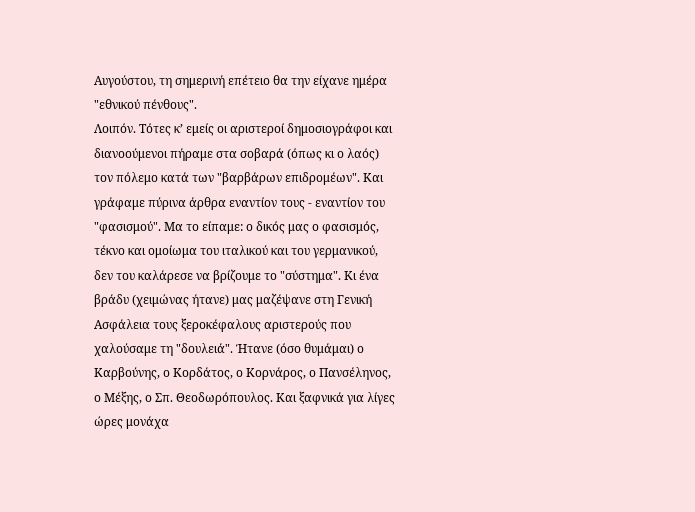Αυγούστου, τη σημερινή επέτειο θα την είχανε ημέρα "εθνικού πένθους".
Λοιπόν. Τότες κ’ εμείς οι αριστεροί δημοσιογράφοι και διανοούμενοι πήραμε στα σοβαρά (όπως κι ο λαός) τον πόλεμο κατά των "βαρβάρων επιδρομέων". Και γράφαμε πύρινα άρθρα εναντίον τους - εναντίον του "φασισμού". Μα το είπαμε: ο δικός μας ο φασισμός, τέκνο και ομοίωμα του ιταλικού και του γερμανικού, δεν του καλάρεσε να βρίζουμε το "σύστημα". Κι ένα βράδυ (χειμώνας ήτανε) μας μαζέψανε στη Γενική Ασφάλεια τους ξεροκέφαλους αριστερούς που χαλούσαμε τη "δουλειά". Ήτανε (όσο θυμάμαι) ο Καρβούνης, ο Κορδάτος, ο Κορνάρος, ο Πανσέληνος, ο Μέξης, ο Σπ. Θεοδωρόπουλος. Και ξαφνικά για λίγες ώρες μονάχα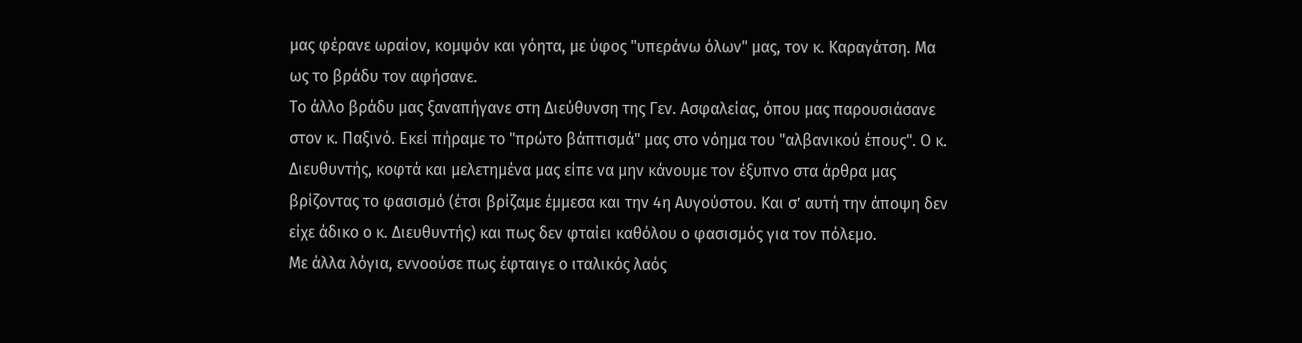μας φέρανε ωραίον, κομψόν και γόητα, με ύφος "υπεράνω όλων" μας, τον κ. Καραγάτση. Μα ως το βράδυ τον αφήσανε.
Το άλλο βράδυ μας ξαναπήγανε στη Διεύθυνση της Γεν. Ασφαλείας, όπου μας παρουσιάσανε στον κ. Παξινό. Εκεί πήραμε το "πρώτο βάπτισμά" μας στο νόημα του "αλβανικού έπους". Ο κ. Διευθυντής, κοφτά και μελετημένα μας είπε να μην κάνουμε τον έξυπνο στα άρθρα μας βρίζοντας το φασισμό (έτσι βρίζαμε έμμεσα και την 4η Αυγούστου. Και σ’ αυτή την άποψη δεν είχε άδικο ο κ. Διευθυντής) και πως δεν φταίει καθόλου ο φασισμός για τον πόλεμο.
Με άλλα λόγια, εννοούσε πως έφταιγε ο ιταλικός λαός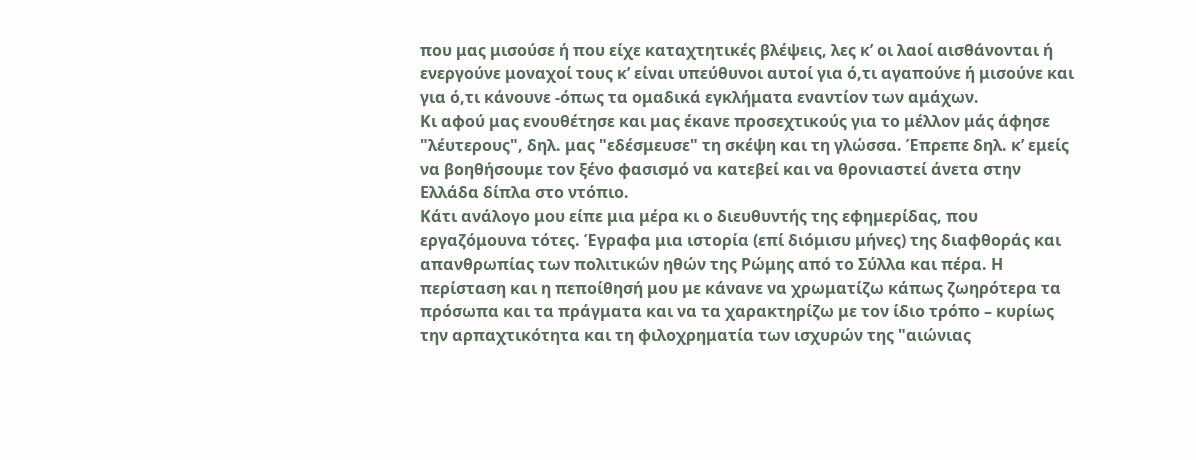που μας μισούσε ή που είχε καταχτητικές βλέψεις, λες κ’ οι λαοί αισθάνονται ή ενεργούνε μοναχοί τους κ’ είναι υπεύθυνοι αυτοί για ό,τι αγαπούνε ή μισούνε και για ό,τι κάνουνε -όπως τα ομαδικά εγκλήματα εναντίον των αμάχων.
Κι αφού μας ενουθέτησε και μας έκανε προσεχτικούς για το μέλλον μάς άφησε "λέυτερους", δηλ. μας "εδέσμευσε" τη σκέψη και τη γλώσσα. Έπρεπε δηλ. κ’ εμείς να βοηθήσουμε τον ξένο φασισμό να κατεβεί και να θρονιαστεί άνετα στην Ελλάδα δίπλα στο ντόπιο.
Κάτι ανάλογο μου είπε μια μέρα κι ο διευθυντής της εφημερίδας, που εργαζόμουνα τότες. Έγραφα μια ιστορία (επί διόμισυ μήνες) της διαφθοράς και απανθρωπίας των πολιτικών ηθών της Ρώμης από το Σύλλα και πέρα. Η περίσταση και η πεποίθησή μου με κάνανε να χρωματίζω κάπως ζωηρότερα τα πρόσωπα και τα πράγματα και να τα χαρακτηρίζω με τον ίδιο τρόπο – κυρίως την αρπαχτικότητα και τη φιλοχρηματία των ισχυρών της "αιώνιας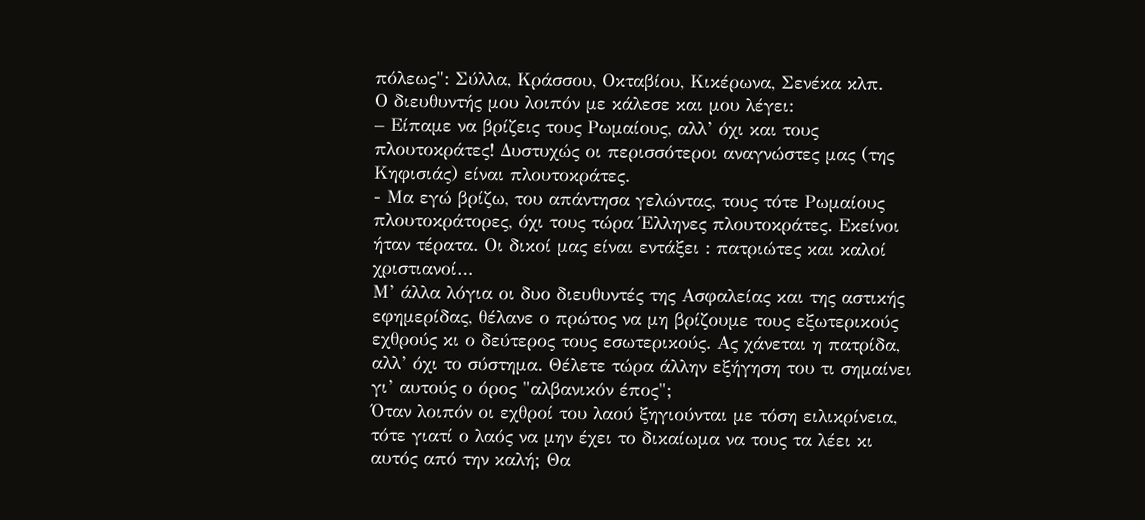πόλεως": Σύλλα, Κράσσου, Οκταβίου, Κικέρωνα, Σενέκα κλπ.
Ο διευθυντής μου λοιπόν με κάλεσε και μου λέγει:
– Είπαμε να βρίζεις τους Ρωμαίους, αλλ’ όχι και τους πλουτοκράτες! Δυστυχώς οι περισσότεροι αναγνώστες μας (της Κηφισιάς) είναι πλουτοκράτες.
- Μα εγώ βρίζω, του απάντησα γελώντας, τους τότε Ρωμαίους πλουτοκράτορες, όχι τους τώρα Έλληνες πλουτοκράτες. Εκείνοι ήταν τέρατα. Οι δικοί μας είναι εντάξει : πατριώτες και καλοί χριστιανοί…
Μ’ άλλα λόγια οι δυο διευθυντές της Ασφαλείας και της αστικής εφημερίδας, θέλανε ο πρώτος να μη βρίζουμε τους εξωτερικούς εχθρούς κι ο δεύτερος τους εσωτερικούς. Ας χάνεται η πατρίδα, αλλ’ όχι το σύστημα. Θέλετε τώρα άλλην εξήγηση του τι σημαίνει γι’ αυτούς ο όρος "αλβανικόν έπος";
Όταν λοιπόν οι εχθροί του λαού ξηγιούνται με τόση ειλικρίνεια, τότε γιατί ο λαός να μην έχει το δικαίωμα να τους τα λέει κι αυτός από την καλή; Θα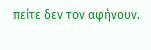πείτε δεν τον αφήνουν.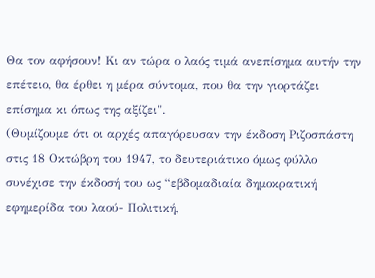Θα τον αφήσουν! Κι αν τώρα ο λαός τιμά ανεπίσημα αυτήν την επέτειο, θα έρθει η μέρα σύντομα, που θα την γιορτάζει επίσημα κι όπως της αξίζει".
(Θυμίζουμε ότι οι αρχές απαγόρευσαν την έκδοση Ριζοσπάστη στις 18 Οκτώβρη του 1947, το δευτεριάτικο όμως φύλλο συνέχισε την έκδοσή του ως “εβδομαδιαία δημοκρατική εφημερίδα του λαού- Πολιτική,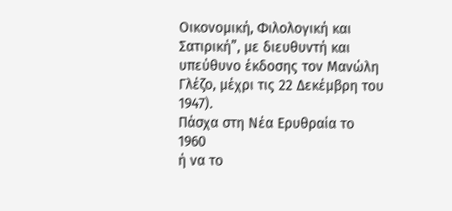Οικονομική, Φιλολογική και Σατιρική”, με διευθυντή και υπεύθυνο έκδοσης τον Μανώλη Γλέζο, μέχρι τις 22 Δεκέμβρη του 1947).
Πάσχα στη Νέα Ερυθραία το 1960
ή να το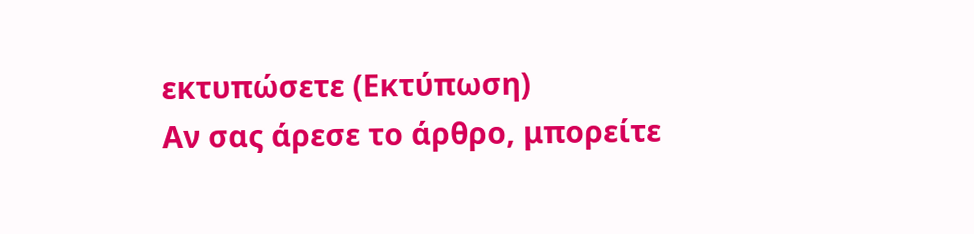εκτυπώσετε (Εκτύπωση)
Αν σας άρεσε το άρθρο, μπορείτε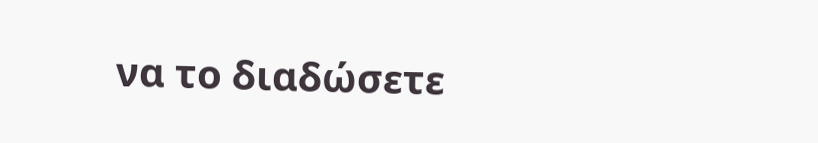να το διαδώσετε